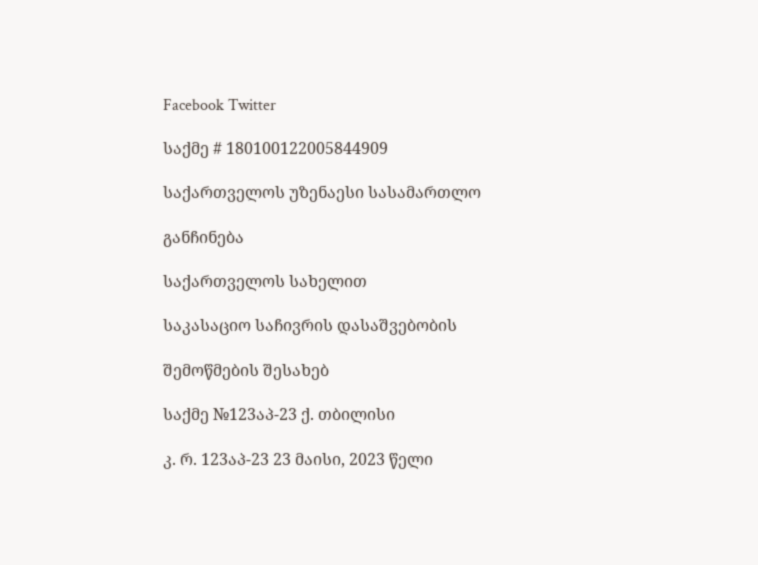Facebook Twitter

საქმე # 180100122005844909

საქართველოს უზენაესი სასამართლო

განჩინება

საქართველოს სახელით

საკასაციო საჩივრის დასაშვებობის

შემოწმების შესახებ

საქმე №123აპ-23 ქ. თბილისი

კ. რ. 123აპ-23 23 მაისი, 2023 წელი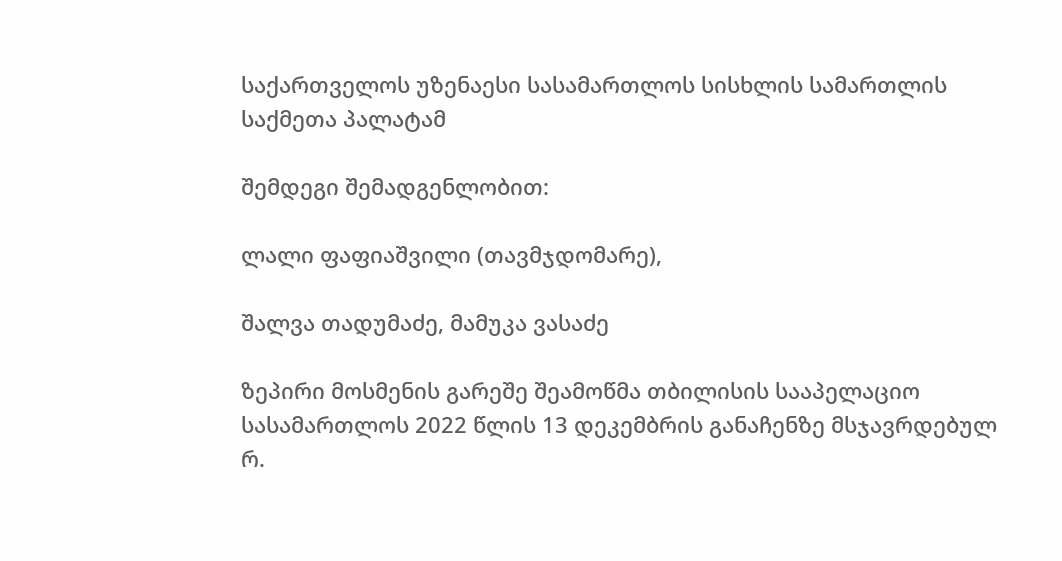საქართველოს უზენაესი სასამართლოს სისხლის სამართლის საქმეთა პალატამ

შემდეგი შემადგენლობით:

ლალი ფაფიაშვილი (თავმჯდომარე),

შალვა თადუმაძე, მამუკა ვასაძე

ზეპირი მოსმენის გარეშე შეამოწმა თბილისის სააპელაციო სასამართლოს 2022 წლის 13 დეკემბრის განაჩენზე მსჯავრდებულ რ.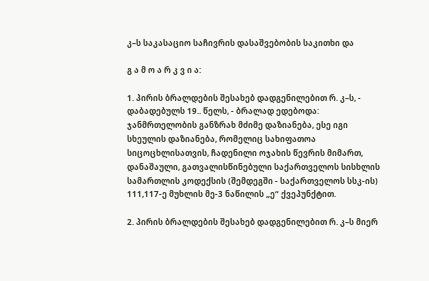კ–ს საკასაციო საჩივრის დასაშვებობის საკითხი და

გ ა მ ო ა რ კ ვ ი ა:

1. პირის ბრალდების შესახებ დადგენილებით რ. კ–ს, - დაბადებულს 19.. წელს, - ბრალად ედებოდა: ჯანმრთელობის განზრახ მძიმე დაზიანება, ესე იგი სხეულის დაზიანება, რომელიც სახიფათოა სიცოცხლისათვის, ჩადენილი ოჯახის წევრის მიმართ, დანაშაული, გათვალისწინებული საქართველოს სისხლის სამართლის კოდექსის (შემდეგში - საქართველოს სსკ-ის) 111,117-ე მუხლის მე-3 ნაწილის „ე“ ქვეპუნქტით.

2. პირის ბრალდების შესახებ დადგენილებით რ. კ–ს მიერ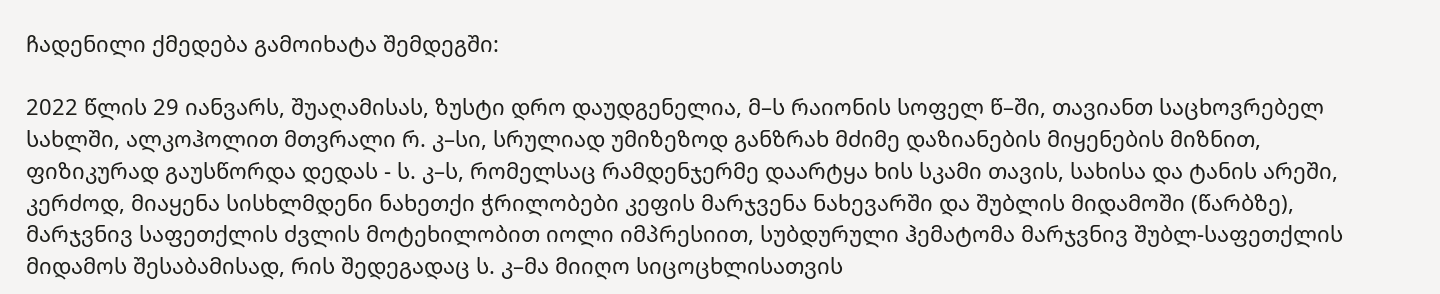ჩადენილი ქმედება გამოიხატა შემდეგში:

2022 წლის 29 იანვარს, შუაღამისას, ზუსტი დრო დაუდგენელია, მ–ს რაიონის სოფელ წ–ში, თავიანთ საცხოვრებელ სახლში, ალკოჰოლით მთვრალი რ. კ–სი, სრულიად უმიზეზოდ განზრახ მძიმე დაზიანების მიყენების მიზნით, ფიზიკურად გაუსწორდა დედას - ს. კ–ს, რომელსაც რამდენჯერმე დაარტყა ხის სკამი თავის, სახისა და ტანის არეში, კერძოდ, მიაყენა სისხლმდენი ნახეთქი ჭრილობები კეფის მარჯვენა ნახევარში და შუბლის მიდამოში (წარბზე), მარჯვნივ საფეთქლის ძვლის მოტეხილობით იოლი იმპრესიით, სუბდურული ჰემატომა მარჯვნივ შუბლ-საფეთქლის მიდამოს შესაბამისად, რის შედეგადაც ს. კ–მა მიიღო სიცოცხლისათვის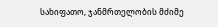სახიფათო, ჯანმრთელობის მძიმე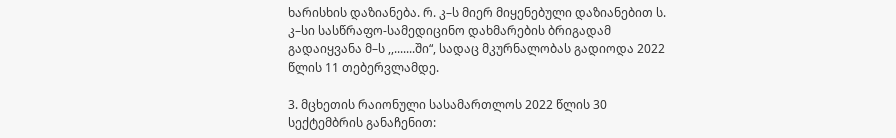ხარისხის დაზიანება. რ. კ–ს მიერ მიყენებული დაზიანებით ს. კ–სი სასწრაფო-სამედიცინო დახმარების ბრიგადამ გადაიყვანა მ–ს ,,.......ში“, სადაც მკურნალობას გადიოდა 2022 წლის 11 თებერვლამდე.

3. მცხეთის რაიონული სასამართლოს 2022 წლის 30 სექტემბრის განაჩენით: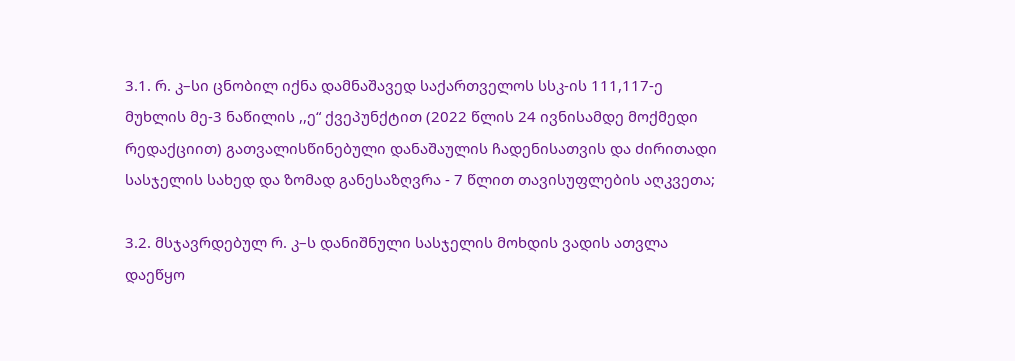3.1. რ. კ–სი ცნობილ იქნა დამნაშავედ საქართველოს სსკ-ის 111,117-ე მუხლის მე-3 ნაწილის ,,ე“ ქვეპუნქტით (2022 წლის 24 ივნისამდე მოქმედი რედაქციით) გათვალისწინებული დანაშაულის ჩადენისათვის და ძირითადი სასჯელის სახედ და ზომად განესაზღვრა - 7 წლით თავისუფლების აღკვეთა;

3.2. მსჯავრდებულ რ. კ–ს დანიშნული სასჯელის მოხდის ვადის ათვლა დაეწყო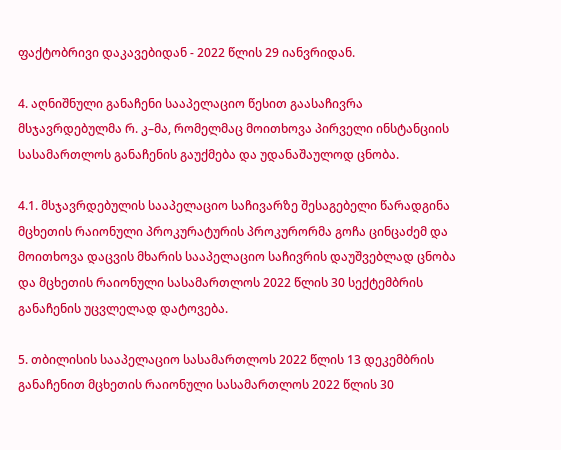ფაქტობრივი დაკავებიდან - 2022 წლის 29 იანვრიდან.

4. აღნიშნული განაჩენი სააპელაციო წესით გაასაჩივრა მსჯავრდებულმა რ. კ–მა, რომელმაც მოითხოვა პირველი ინსტანციის სასამართლოს განაჩენის გაუქმება და უდანაშაულოდ ცნობა.

4.1. მსჯავრდებულის სააპელაციო საჩივარზე შესაგებელი წარადგინა მცხეთის რაიონული პროკურატურის პროკურორმა გოჩა ცინცაძემ და მოითხოვა დაცვის მხარის სააპელაციო საჩივრის დაუშვებლად ცნობა და მცხეთის რაიონული სასამართლოს 2022 წლის 30 სექტემბრის განაჩენის უცვლელად დატოვება.

5. თბილისის სააპელაციო სასამართლოს 2022 წლის 13 დეკემბრის განაჩენით მცხეთის რაიონული სასამართლოს 2022 წლის 30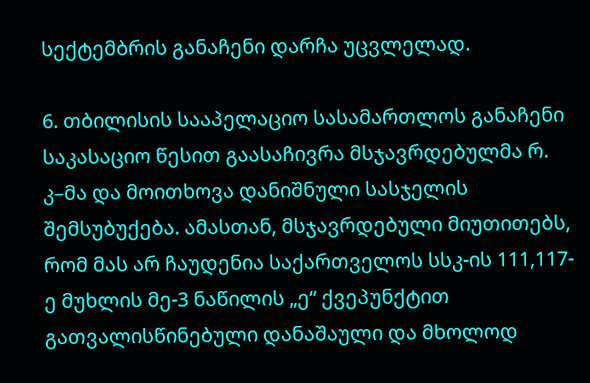სექტემბრის განაჩენი დარჩა უცვლელად.

6. თბილისის სააპელაციო სასამართლოს განაჩენი საკასაციო წესით გაასაჩივრა მსჯავრდებულმა რ. კ–მა და მოითხოვა დანიშნული სასჯელის შემსუბუქება. ამასთან, მსჯავრდებული მიუთითებს, რომ მას არ ჩაუდენია საქართველოს სსკ-ის 111,117-ე მუხლის მე-3 ნაწილის „ე“ ქვეპუნქტით გათვალისწინებული დანაშაული და მხოლოდ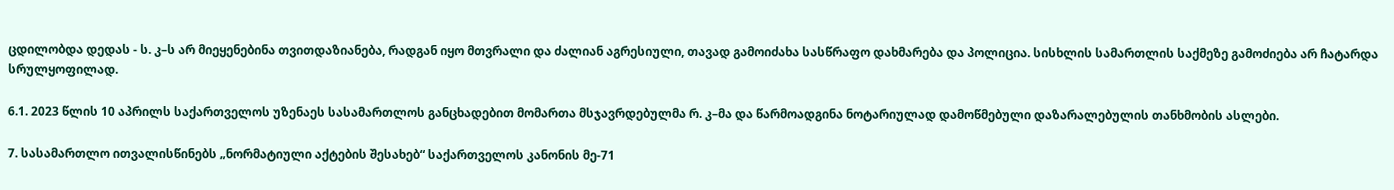ცდილობდა დედას - ს. კ–ს არ მიეყენებინა თვითდაზიანება, რადგან იყო მთვრალი და ძალიან აგრესიული, თავად გამოიძახა სასწრაფო დახმარება და პოლიცია. სისხლის სამართლის საქმეზე გამოძიება არ ჩატარდა სრულყოფილად.

6.1. 2023 წლის 10 აპრილს საქართველოს უზენაეს სასამართლოს განცხადებით მომართა მსჯავრდებულმა რ. კ–მა და წარმოადგინა ნოტარიულად დამოწმებული დაზარალებულის თანხმობის ასლები.

7. სასამართლო ითვალისწინებს „ნორმატიული აქტების შესახებ“ საქართველოს კანონის მე-71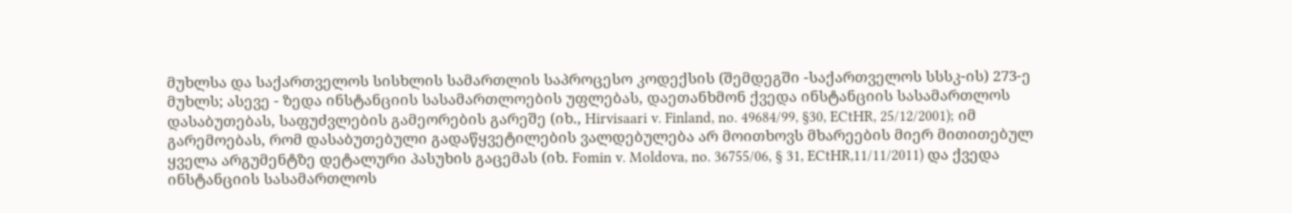მუხლსა და საქართველოს სისხლის სამართლის საპროცესო კოდექსის (შემდეგში -საქართველოს სსსკ-ის) 273-ე მუხლს; ასევე - ზედა ინსტანციის სასამართლოების უფლებას, დაეთანხმონ ქვედა ინსტანციის სასამართლოს დასაბუთებას, საფუძვლების გამეორების გარეშე (იხ., Hirvisaari v. Finland, no. 49684/99, §30, ECtHR, 25/12/2001); იმ გარემოებას, რომ დასაბუთებული გადაწყვეტილების ვალდებულება არ მოითხოვს მხარეების მიერ მითითებულ ყველა არგუმენტზე დეტალური პასუხის გაცემას (იხ. Fomin v. Moldova, no. 36755/06, § 31, ECtHR,11/11/2011) და ქვედა ინსტანციის სასამართლოს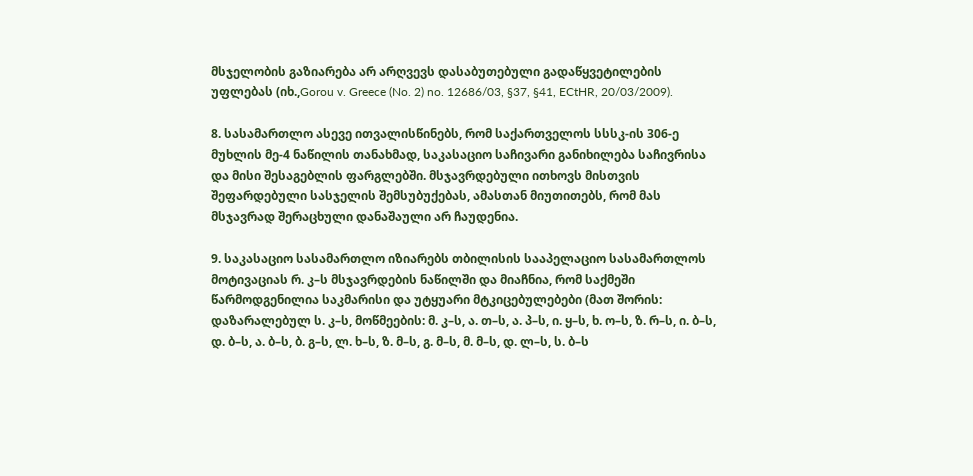მსჯელობის გაზიარება არ არღვევს დასაბუთებული გადაწყვეტილების უფლებას (იხ.,Gorou v. Greece (No. 2) no. 12686/03, §37, §41, ECtHR, 20/03/2009).

8. სასამართლო ასევე ითვალისწინებს, რომ საქართველოს სსსკ-ის 306-ე მუხლის მე-4 ნაწილის თანახმად, საკასაციო საჩივარი განიხილება საჩივრისა და მისი შესაგებლის ფარგლებში. მსჯავრდებული ითხოვს მისთვის შეფარდებული სასჯელის შემსუბუქებას, ამასთან მიუთითებს, რომ მას მსჯავრად შერაცხული დანაშაული არ ჩაუდენია.

9. საკასაციო სასამართლო იზიარებს თბილისის სააპელაციო სასამართლოს მოტივაციას რ. კ–ს მსჯავრდების ნაწილში და მიაჩნია, რომ საქმეში წარმოდგენილია საკმარისი და უტყუარი მტკიცებულებები (მათ შორის: დაზარალებულ ს. კ–ს, მოწმეების: მ. კ–ს, ა. თ–ს, ა. პ–ს, ი. ყ–ს, ხ. ო–ს, ზ. რ–ს, ი. ბ–ს, დ. ბ–ს, ა. ბ–ს, ბ. გ–ს, ლ. ხ–ს, ზ. მ–ს, გ. მ–ს, მ. მ–ს, დ. ლ–ს, ს. ბ–ს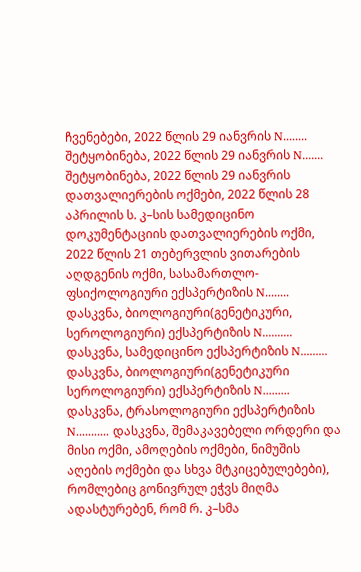ჩვენებები, 2022 წლის 29 იანვრის N........ შეტყობინება, 2022 წლის 29 იანვრის N....... შეტყობინება, 2022 წლის 29 იანვრის დათვალიერების ოქმები, 2022 წლის 28 აპრილის ს. კ–სის სამედიცინო დოკუმენტაციის დათვალიერების ოქმი, 2022 წლის 21 თებერვლის ვითარების აღდგენის ოქმი, სასამართლო-ფსიქოლოგიური ექსპერტიზის N........ დასკვნა, ბიოლოგიური(გენეტიკური, სეროლოგიური) ექსპერტიზის N.......... დასკვნა, სამედიცინო ექსპერტიზის N......... დასკვნა, ბიოლოგიური(გენეტიკური სეროლოგიური) ექსპერტიზის N......... დასკვნა, ტრასოლოგიური ექსპერტიზის N........... დასკვნა, შემაკავებელი ორდერი და მისი ოქმი, ამოღების ოქმები, ნიმუშის აღების ოქმები და სხვა მტკიცებულებები), რომლებიც გონივრულ ეჭვს მიღმა ადასტურებენ, რომ რ. კ–სმა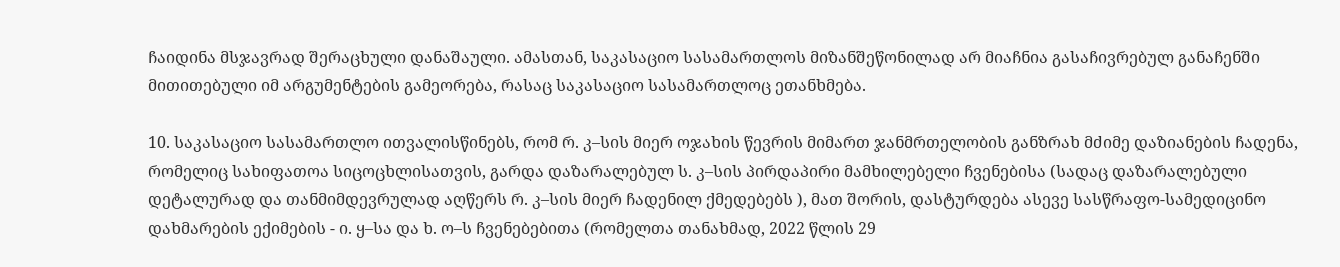ჩაიდინა მსჯავრად შერაცხული დანაშაული. ამასთან, საკასაციო სასამართლოს მიზანშეწონილად არ მიაჩნია გასაჩივრებულ განაჩენში მითითებული იმ არგუმენტების გამეორება, რასაც საკასაციო სასამართლოც ეთანხმება.

10. საკასაციო სასამართლო ითვალისწინებს, რომ რ. კ–სის მიერ ოჯახის წევრის მიმართ ჯანმრთელობის განზრახ მძიმე დაზიანების ჩადენა, რომელიც სახიფათოა სიცოცხლისათვის, გარდა დაზარალებულ ს. კ–სის პირდაპირი მამხილებელი ჩვენებისა (სადაც დაზარალებული დეტალურად და თანმიმდევრულად აღწერს რ. კ–სის მიერ ჩადენილ ქმედებებს ), მათ შორის, დასტურდება ასევე სასწრაფო-სამედიცინო დახმარების ექიმების - ი. ყ–სა და ხ. ო–ს ჩვენებებითა (რომელთა თანახმად, 2022 წლის 29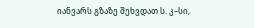იანვარს გზაზე შეხვდათ ს. კ–სი,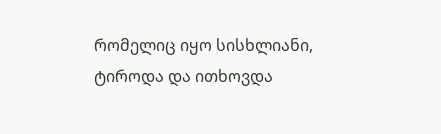რომელიც იყო სისხლიანი, ტიროდა და ითხოვდა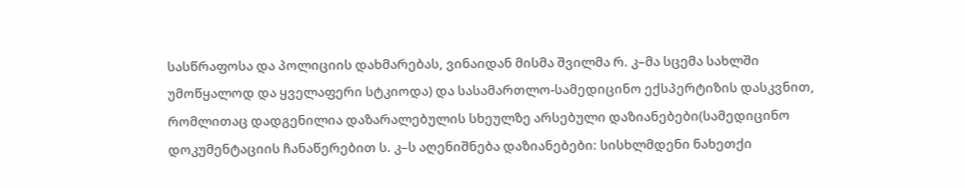სასწრაფოსა და პოლიციის დახმარებას, ვინაიდან მისმა შვილმა რ. კ–მა სცემა სახლში უმოწყალოდ და ყველაფერი სტკიოდა) და სასამართლო-სამედიცინო ექსპერტიზის დასკვნით, რომლითაც დადგენილია დაზარალებულის სხეულზე არსებული დაზიანებები(სამედიცინო დოკუმენტაციის ჩანაწერებით ს. კ–ს აღენიშნება დაზიანებები: სისხლმდენი ნახეთქი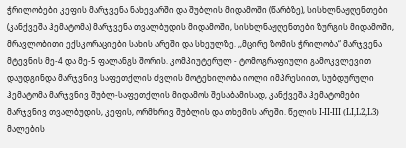ჭრილობები კეფის მარჯვენა ნახევარში და შუბლის მიდამოში (წარბზე), სისხლნაჟღენთები (კანქვეშა ჰემატომა) მარჯვენა თვალბუდის მიდამოში, სისხლნაჟღენთები ზურგის მიდამოში, მრავლობითი ექსკორაციები სახის არეში და სხეულზე. ,,მცირე ზომის ჭრილობა“ მარჯვენა მტევნის მე-4 და მე-5 ფალანგს შორის. კომპიუტერულ - ტომოგრაფიული გამოკვლევით დაუდგინდა მარჯვნივ საფეთქლის ძვლის მოტეხილობა იოლი იმპრესიით, სუბდურული ჰემატომა მარჯვნივ შუბლ-საფეთქლის მიდამოს შესაბამისად, კანქვეშა ჰემატომები მარჯვნივ თვალბუდის, კეფის, ორმხრივ შუბლის და თხემის არეში. წელის I-II-III (LI,L2,L3) მალების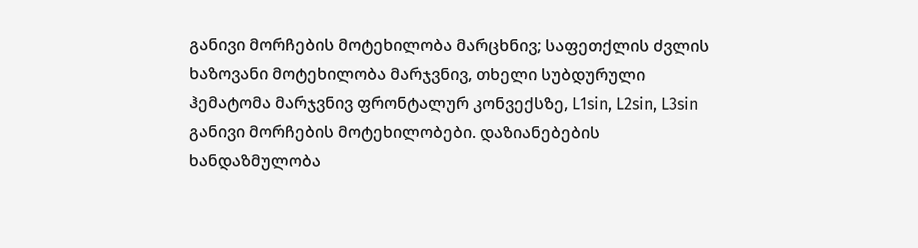განივი მორჩების მოტეხილობა მარცხნივ; საფეთქლის ძვლის ხაზოვანი მოტეხილობა მარჯვნივ, თხელი სუბდურული ჰემატომა მარჯვნივ ფრონტალურ კონვექსზე, L1sin, L2sin, L3sin განივი მორჩების მოტეხილობები. დაზიანებების ხანდაზმულობა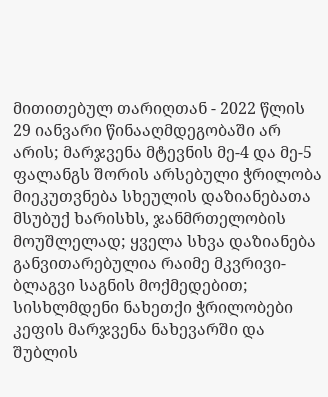მითითებულ თარიღთან - 2022 წლის 29 იანვარი წინააღმდეგობაში არ არის; მარჯვენა მტევნის მე-4 და მე-5 ფალანგს შორის არსებული ჭრილობა მიეკუთვნება სხეულის დაზიანებათა მსუბუქ ხარისხს, ჯანმრთელობის მოუშლელად; ყველა სხვა დაზიანება განვითარებულია რაიმე მკვრივი-ბლაგვი საგნის მოქმედებით; სისხლმდენი ნახეთქი ჭრილობები კეფის მარჯვენა ნახევარში და შუბლის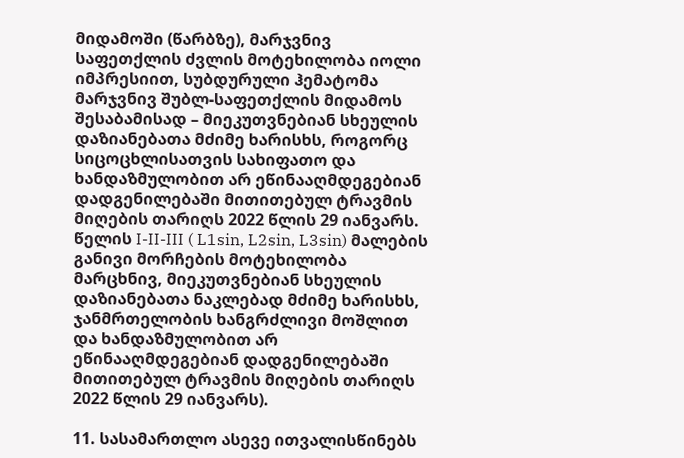მიდამოში (წარბზე), მარჯვნივ საფეთქლის ძვლის მოტეხილობა იოლი იმპრესიით, სუბდურული ჰემატომა მარჯვნივ შუბლ-საფეთქლის მიდამოს შესაბამისად – მიეკუთვნებიან სხეულის დაზიანებათა მძიმე ხარისხს, როგორც სიცოცხლისათვის სახიფათო და ხანდაზმულობით არ ეწინააღმდეგებიან დადგენილებაში მითითებულ ტრავმის მიღების თარიღს 2022 წლის 29 იანვარს. წელის I-II-III ( L1sin, L2sin, L3sin) მალების განივი მორჩების მოტეხილობა მარცხნივ, მიეკუთვნებიან სხეულის დაზიანებათა ნაკლებად მძიმე ხარისხს, ჯანმრთელობის ხანგრძლივი მოშლით და ხანდაზმულობით არ ეწინააღმდეგებიან დადგენილებაში მითითებულ ტრავმის მიღების თარიღს 2022 წლის 29 იანვარს).

11. სასამართლო ასევე ითვალისწინებს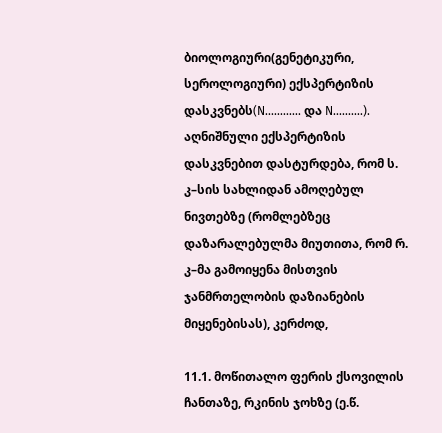ბიოლოგიური(გენეტიკური, სეროლოგიური) ექსპერტიზის დასკვნებს(N............ და N..........). აღნიშნული ექსპერტიზის დასკვნებით დასტურდება, რომ ს. კ–სის სახლიდან ამოღებულ ნივთებზე (რომლებზეც დაზარალებულმა მიუთითა, რომ რ. კ–მა გამოიყენა მისთვის ჯანმრთელობის დაზიანების მიყენებისას), კერძოდ,

11.1. მოწითალო ფერის ქსოვილის ჩანთაზე, რკინის ჯოხზე (ე.წ.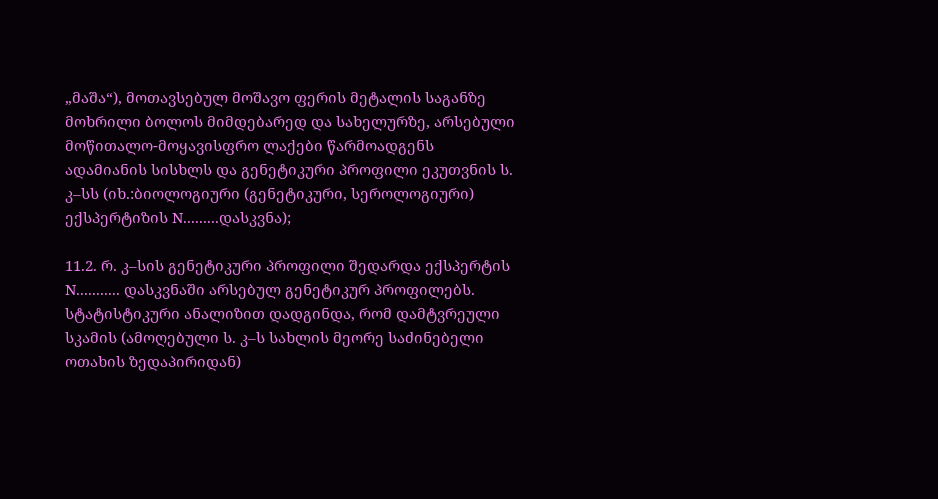„მაშა“), მოთავსებულ მოშავო ფერის მეტალის საგანზე მოხრილი ბოლოს მიმდებარედ და სახელურზე, არსებული მოწითალო-მოყავისფრო ლაქები წარმოადგენს ადამიანის სისხლს და გენეტიკური პროფილი ეკუთვნის ს. კ–სს (იხ.:ბიოლოგიური (გენეტიკური, სეროლოგიური) ექსპერტიზის N.........დასკვნა);

11.2. რ. კ–სის გენეტიკური პროფილი შედარდა ექსპერტის N........... დასკვნაში არსებულ გენეტიკურ პროფილებს. სტატისტიკური ანალიზით დადგინდა, რომ დამტვრეული სკამის (ამოღებული ს. კ–ს სახლის მეორე საძინებელი ოთახის ზედაპირიდან)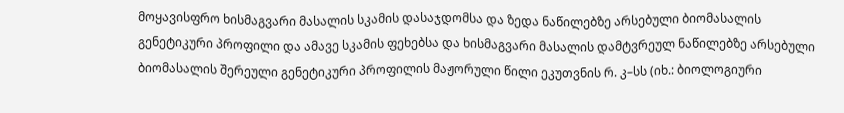მოყავისფრო ხისმაგვარი მასალის სკამის დასაჯდომსა და ზედა ნაწილებზე არსებული ბიომასალის გენეტიკური პროფილი და ამავე სკამის ფეხებსა და ხისმაგვარი მასალის დამტვრეულ ნაწილებზე არსებული ბიომასალის შერეული გენეტიკური პროფილის მაჟორული წილი ეკუთვნის რ. კ–სს (იხ.: ბიოლოგიური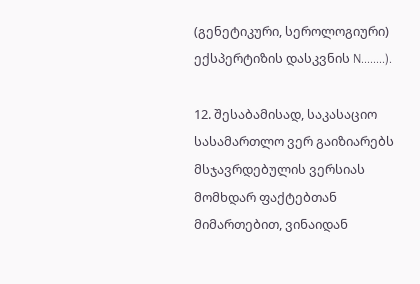(გენეტიკური, სეროლოგიური) ექსპერტიზის დასკვნის N........).

12. შესაბამისად, საკასაციო სასამართლო ვერ გაიზიარებს მსჯავრდებულის ვერსიას მომხდარ ფაქტებთან მიმართებით, ვინაიდან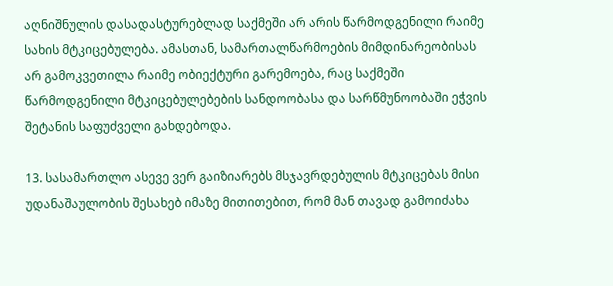აღნიშნულის დასადასტურებლად საქმეში არ არის წარმოდგენილი რაიმე სახის მტკიცებულება. ამასთან, სამართალწარმოების მიმდინარეობისას არ გამოკვეთილა რაიმე ობიექტური გარემოება, რაც საქმეში წარმოდგენილი მტკიცებულებების სანდოობასა და სარწმუნოობაში ეჭვის შეტანის საფუძველი გახდებოდა.

13. სასამართლო ასევე ვერ გაიზიარებს მსჯავრდებულის მტკიცებას მისი უდანაშაულობის შესახებ იმაზე მითითებით, რომ მან თავად გამოიძახა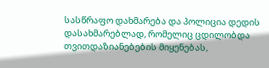სასწრაფო დახმარება და პოლიცია დედის დასახმარებლად, რომელიც ცდილობდა თვითდაზიანებების მიყენებას,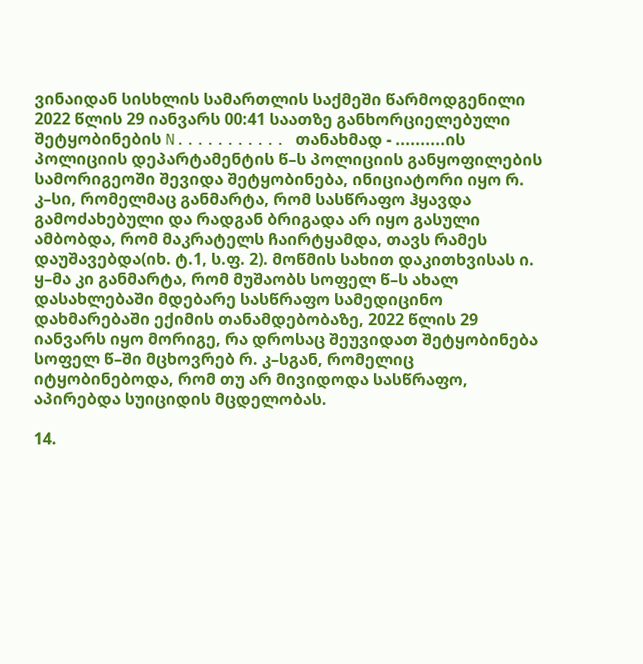ვინაიდან სისხლის სამართლის საქმეში წარმოდგენილი 2022 წლის 29 იანვარს 00:41 საათზე განხორციელებული შეტყობინების N........... თანახმად - ..........ის პოლიციის დეპარტამენტის წ–ს პოლიციის განყოფილების სამორიგეოში შევიდა შეტყობინება, ინიციატორი იყო რ. კ–სი, რომელმაც განმარტა, რომ სასწრაფო ჰყავდა გამოძახებული და რადგან ბრიგადა არ იყო გასული ამბობდა, რომ მაკრატელს ჩაირტყამდა, თავს რამეს დაუშავებდა(იხ. ტ.1, ს.ფ. 2). მოწმის სახით დაკითხვისას ი. ყ–მა კი განმარტა, რომ მუშაობს სოფელ წ–ს ახალ დასახლებაში მდებარე სასწრაფო სამედიცინო დახმარებაში ექიმის თანამდებობაზე, 2022 წლის 29 იანვარს იყო მორიგე, რა დროსაც შეუვიდათ შეტყობინება სოფელ წ–ში მცხოვრებ რ. კ–სგან, რომელიც იტყობინებოდა, რომ თუ არ მივიდოდა სასწრაფო, აპირებდა სუიციდის მცდელობას.

14.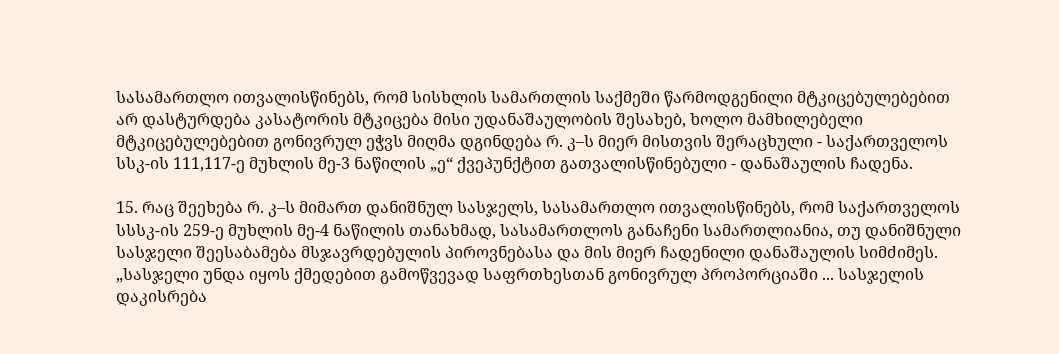სასამართლო ითვალისწინებს, რომ სისხლის სამართლის საქმეში წარმოდგენილი მტკიცებულებებით არ დასტურდება კასატორის მტკიცება მისი უდანაშაულობის შესახებ, ხოლო მამხილებელი მტკიცებულებებით გონივრულ ეჭვს მიღმა დგინდება რ. კ–ს მიერ მისთვის შერაცხული - საქართველოს სსკ-ის 111,117-ე მუხლის მე-3 ნაწილის „ე“ ქვეპუნქტით გათვალისწინებული - დანაშაულის ჩადენა.

15. რაც შეეხება რ. კ–ს მიმართ დანიშნულ სასჯელს, სასამართლო ითვალისწინებს, რომ საქართველოს სსსკ-ის 259-ე მუხლის მე-4 ნაწილის თანახმად, სასამართლოს განაჩენი სამართლიანია, თუ დანიშნული სასჯელი შეესაბამება მსჯავრდებულის პიროვნებასა და მის მიერ ჩადენილი დანაშაულის სიმძიმეს. „სასჯელი უნდა იყოს ქმედებით გამოწვევად საფრთხესთან გონივრულ პროპორციაში ... სასჯელის დაკისრება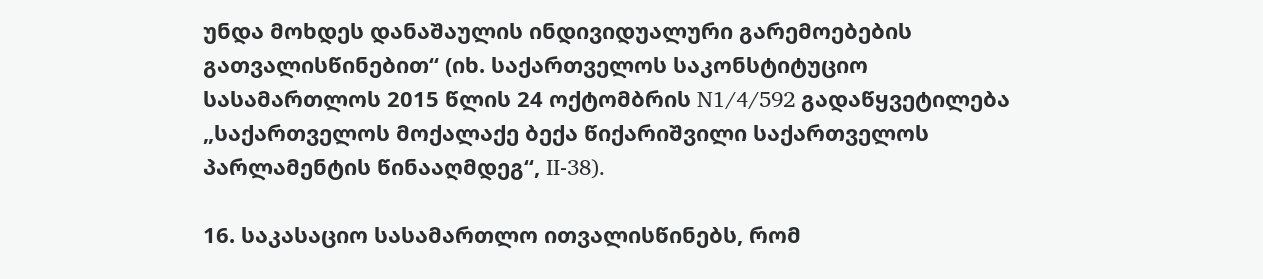უნდა მოხდეს დანაშაულის ინდივიდუალური გარემოებების გათვალისწინებით“ (იხ. საქართველოს საკონსტიტუციო სასამართლოს 2015 წლის 24 ოქტომბრის N1/4/592 გადაწყვეტილება „საქართველოს მოქალაქე ბექა წიქარიშვილი საქართველოს პარლამენტის წინააღმდეგ“, II-38).

16. საკასაციო სასამართლო ითვალისწინებს, რომ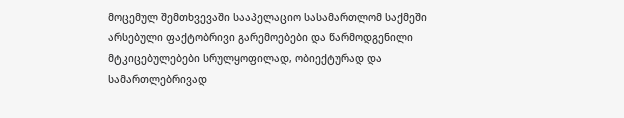მოცემულ შემთხვევაში სააპელაციო სასამართლომ საქმეში არსებული ფაქტობრივი გარემოებები და წარმოდგენილი მტკიცებულებები სრულყოფილად, ობიექტურად და სამართლებრივად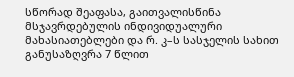სწორად შეაფასა, გაითვალისწინა მსჯავრდებულის ინდივიდუალური მახასიათებლები და რ. კ–ს სასჯელის სახით განუსაზღვრა 7 წლით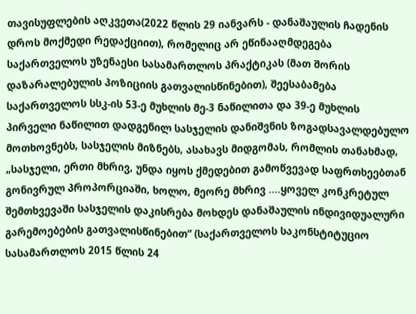თავისუფლების აღკვეთა(2022 წლის 29 იანვარს - დანაშაულის ჩადენის დროს მოქმედი რედაქციით), რომელიც არ ეწინააღმდეგება საქართველოს უზენაესი სასამართლოს პრაქტიკას (მათ შორის დაზარალებულის პოზიციის გათვალისწინებით), შეესაბამება საქართველოს სსკ-ის 53-ე მუხლის მე-3 ნაწილითა და 39-ე მუხლის პირველი ნაწილით დადგენილ სასჯელის დანიშვნის ზოგადსავალდებულო მოთხოვნებს, სასჯელის მიზნებს, ასახავს მიდგომას, რომლის თანახმად, „სასჯელი, ერთი მხრივ, უნდა იყოს ქმედებით გამოწვევად საფრთხეებთან გონივრულ პროპორციაში, ხოლო, მეორე მხრივ ....ყოველ კონკრეტულ შემთხვევაში სასჯელის დაკისრება მოხდეს დანაშაულის ინდივიდუალური გარემოებების გათვალისწინებით“ (საქართველოს საკონსტიტუციო სასამართლოს 2015 წლის 24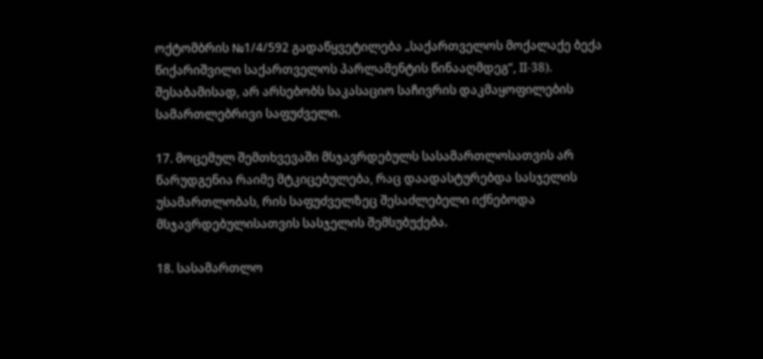ოქტომბრის №1/4/592 გადაწყვეტილება „საქართველოს მოქალაქე ბექა წიქარიშვილი საქართველოს პარლამენტის წინააღმდეგ“, II-38). შესაბამისად, არ არსებობს საკასაციო საჩივრის დაკმაყოფილების სამართლებრივი საფუძველი.

17. მოცემულ შემთხვევაში მსჯავრდებულს სასამართლოსათვის არ წარუდგენია რაიმე მტკიცებულება, რაც დაადასტურებდა სასჯელის უსამართლობას, რის საფუძველზეც შესაძლებელი იქნებოდა მსჯავრდებულისათვის სასჯელის შემსუბუქება.

18. სასამართლო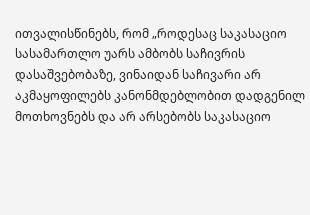ითვალისწინებს, რომ „როდესაც საკასაციო სასამართლო უარს ამბობს საჩივრის დასაშვებობაზე, ვინაიდან საჩივარი არ აკმაყოფილებს კანონმდებლობით დადგენილ მოთხოვნებს და არ არსებობს საკასაციო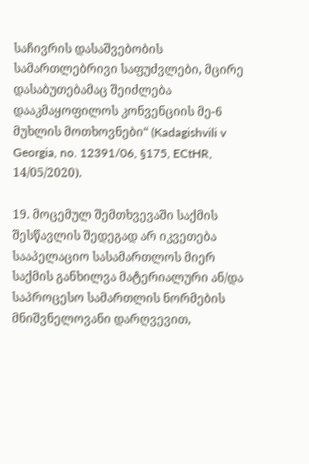საჩივრის დასაშვებობის სამართლებრივი საფუძვლები, მცირე დასაბუთებამაც შეიძლება დააკმაყოფილოს კონვენციის მე-6 მუხლის მოთხოვნები“ (Kadagishvili v Georgia, no. 12391/06, §175, ECtHR, 14/05/2020).

19. მოცემულ შემთხვევაში საქმის შესწავლის შედეგად არ იკვეთება სააპელაციო სასამართლოს მიერ საქმის განხილვა მატერიალური ან/და საპროცესო სამართლის ნორმების მნიშვნელოვანი დარღვევით,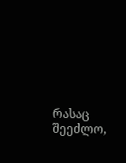რასაც შეეძლო,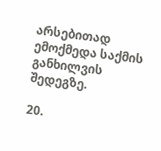არსებითად ემოქმედა საქმის განხილვის შედეგზე.

20.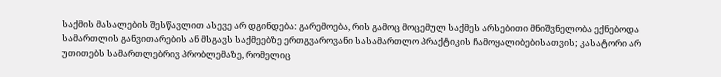საქმის მასალების შესწავლით ასევე არ დგინდება: გარემოება, რის გამოც მოცემულ საქმეს არსებითი მნიშვნელობა ექნებოდა სამართლის განვითარების ან მსგავს საქმეებზე ერთგვაროვანი სასამართლო პრაქტიკის ჩამოყალიბებისათვის; კასატორი არ უთითებს სამართლებრივ პრობლემაზე, რომელიც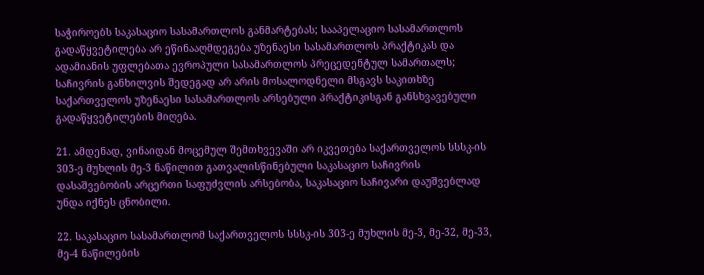საჭიროებს საკასაციო სასამართლოს განმარტებას; სააპელაციო სასამართლოს გადაწყვეტილება არ ეწინააღმდეგება უზენაესი სასამართლოს პრაქტიკას და ადამიანის უფლებათა ევროპული სასამართლოს პრეცედენტულ სამართალს; საჩივრის განხილვის შედეგად არ არის მოსალოდნელი მსგავს საკითხზე საქართველოს უზენაესი სასამართლოს არსებული პრაქტიკისგან განსხვავებული გადაწყვეტილების მიღება.

21. ამდენად, ვინაიდან მოცემულ შემთხვევაში არ იკვეთება საქართველოს სსსკ-ის 303-ე მუხლის მე-3 ნაწილით გათვალისწინებული საკასაციო საჩივრის დასაშვებობის არცერთი საფუძვლის არსებობა, საკასაციო საჩივარი დაუშვებლად უნდა იქნეს ცნობილი.

22. საკასაციო სასამართლომ საქართველოს სსსკ-ის 303-ე მუხლის მე-3, მე-32, მე-33, მე-4 ნაწილების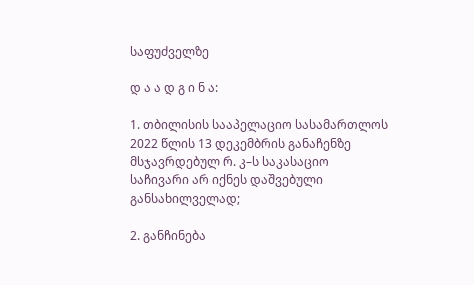საფუძველზე

დ ა ა დ გ ი ნ ა:

1. თბილისის სააპელაციო სასამართლოს 2022 წლის 13 დეკემბრის განაჩენზე მსჯავრდებულ რ. კ–ს საკასაციო საჩივარი არ იქნეს დაშვებული განსახილველად;

2. განჩინება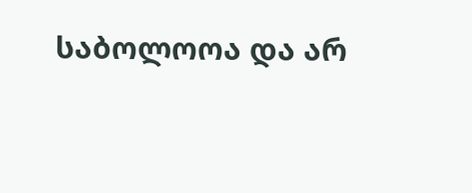საბოლოოა და არ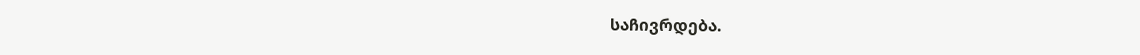საჩივრდება.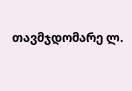თავმჯდომარე ლ.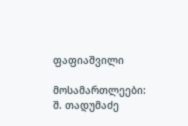ფაფიაშვილი

მოსამართლეები: შ. თადუმაძე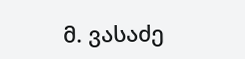მ. ვასაძე